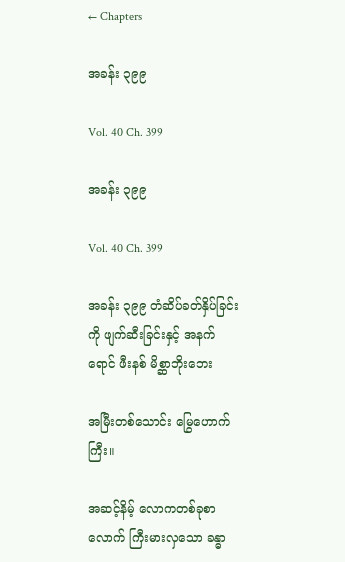← Chapters

အခန်း ၃၉၉

Vol. 40 Ch. 399

အခန်း ၃၉၉

Vol. 40 Ch. 399

အခန်း ၃၉၉ တံဆိပ်ခတ်နှိပ်ခြင်းကို ဖျက်ဆီးခြင်းနှင့် အနက်ရောင် ဖီးနစ် မိစ္ဆာဘိုးဘေး

အမြီးတစ်သောင်း မြွေဟောက်ကြီး။

အဆင့်နိမ့် လောကတစ်ခုစာလောက် ကြီးမားလှသော ခန္ဓာ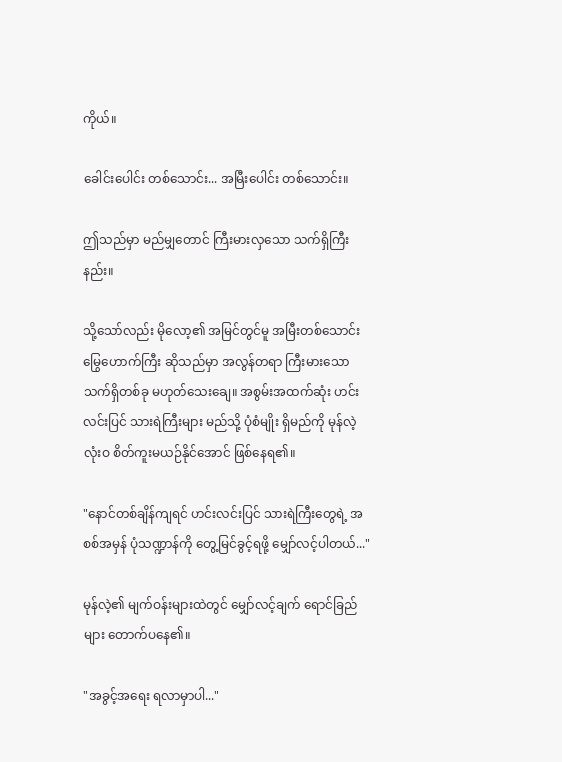ကိုယ်။

ခေါင်းပေါင်း တစ်သောင်း... အမြီးပေါင်း တစ်သောင်း။

ဤသည်မှာ မည်မျှတောင် ကြီးမားလှသော သက်ရှိကြီးနည်း။

သို့သော်လည်း မိုလော့၏ အမြင်တွင်မူ အမြီးတစ်သောင်း မြွေဟောက်ကြီး ဆိုသည်မှာ အလွန်တရာ ကြီးမားသော သက်ရှိတစ်ခု မဟုတ်သေးချေ။ အစွမ်းအထက်ဆုံး ဟင်းလင်းပြင် သားရဲကြီးများ မည်သို့ ပုံစံမျိုး ရှိမည်ကို မုန်လဲ့ လုံးဝ စိတ်ကူးမယဉ်နိုင်အောင် ဖြစ်နေရ၏။

"နောင်တစ်ချိန်ကျရင် ဟင်းလင်းပြင် သားရဲကြီးတွေရဲ့ အစစ်အမှန် ပုံသဏ္ဍာန်ကို တွေ့မြင်ခွင့်ရဖို့ မျှော်လင့်ပါတယ်..."

မုန်လဲ့၏ မျက်ဝန်းများထဲတွင် မျှော်လင့်ချက် ရောင်ခြည်များ တောက်ပနေ၏။

"အခွင့်အရေး ရလာမှာပါ..."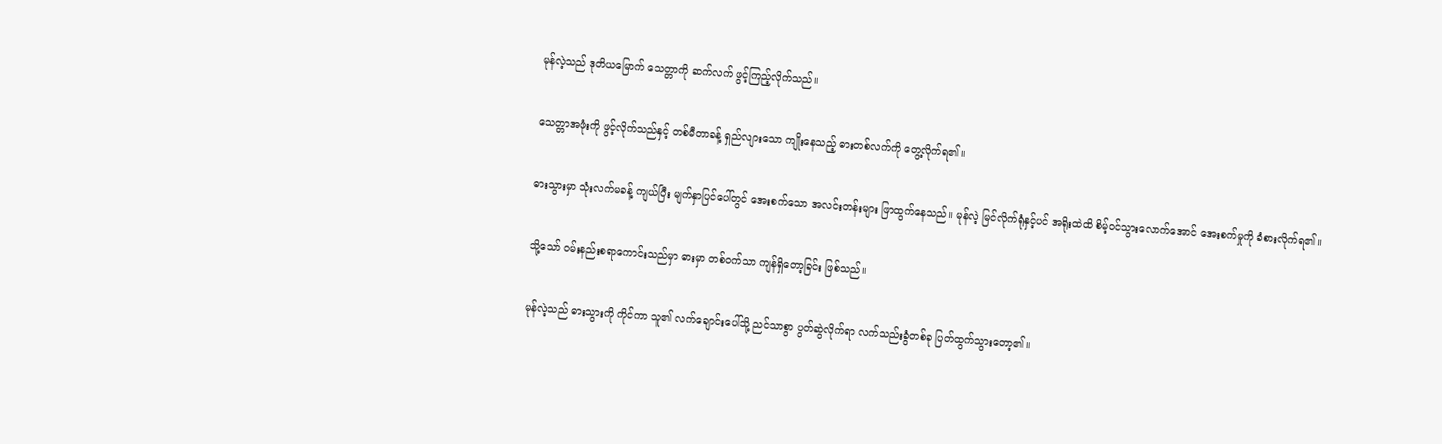မုန်လဲ့သည် ဒုတိယမြောက် သေတ္တာကို ဆက်လက် ဖွင့်ကြည့်လိုက်သည်။

သေတ္တာအဖုံးကို ဖွင့်လိုက်သည်နှင့် တစ်မီတာခန့် ရှည်လျားသော ကျိုးနေသည့် ဓားတစ်လက်ကို တွေ့လိုက်ရ၏။

ဓားသွားမှာ သုံးလက်မခန့် ကျယ်ပြီး မျက်နှာပြင်ပေါ်တွင် အေးစက်သော အလင်းတန်းများ ဖြာထွက်နေသည်။ မုန်လဲ့ မြင်လိုက်ရုံနှင့်ပင် အရိုးထဲထိ စိမ့်ဝင်သွားလောက်အောင် အေးစက်မှုကို ခံစားလိုက်ရ၏။

သို့သော် ဝမ်းနည်းစရာကောင်းသည်မှာ ဓားမှာ တစ်ဝက်သာ ကျန်ရှိတော့ခြင်း ဖြစ်သည်။

မုန်လဲ့သည် ဓားသွားကို ကိုင်ကာ သူ၏ လက်ချောင်းပေါ်သို့ ညင်သာစွာ ပွတ်ဆွဲလိုက်ရာ လက်သည်းခွံတစ်ခု ပြတ်ထွက်သွားတော့၏။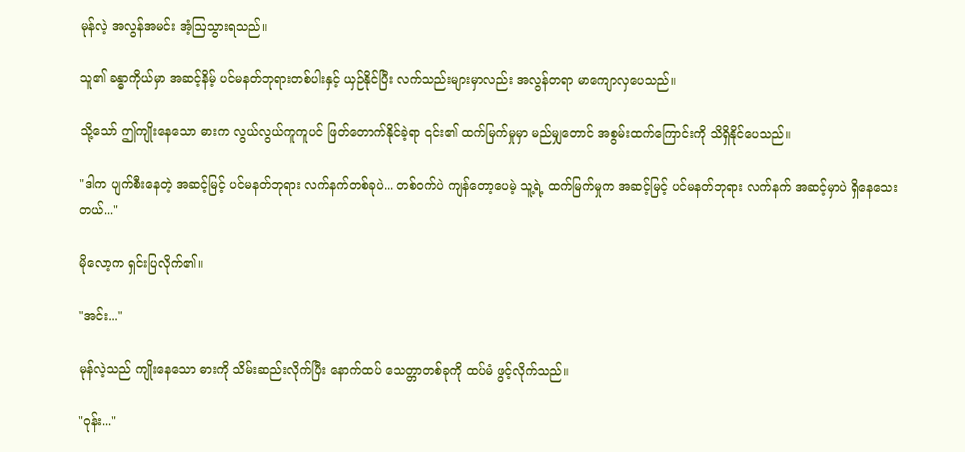မုန်လဲ့ အလွန်အမင်း အံ့ဩသွားရသည်။

သူ၏ ခန္ဓာကိုယ်မှာ အဆင့်နိမ့် ပင်မနတ်ဘုရားတစ်ပါးနှင့် ယှဉ်နိုင်ပြီး လက်သည်းများမှာလည်း အလွန်တရာ မာကျောလှပေသည်။

သို့သော် ဤကျိုးနေသော ဓားက လွယ်လွယ်ကူကူပင် ဖြတ်တောက်နိုင်ခဲ့ရာ ၎င်း၏ ထက်မြက်မှုမှာ မည်မျှတောင် အစွမ်းထက်ကြောင်းကို သိရှိနိုင်ပေသည်။

"ဒါက ပျက်စီးနေတဲ့ အဆင့်မြင့် ပင်မနတ်ဘုရား လက်နက်တစ်ခုပဲ... တစ်ဝက်ပဲ ကျန်တော့ပေမဲ့ သူ့ရဲ့ ထက်မြက်မှုက အဆင့်မြင့် ပင်မနတ်ဘုရား လက်နက် အဆင့်မှာပဲ ရှိနေသေးတယ်..."

မိုလော့က ရှင်းပြလိုက်၏။

"အင်း..."

မုန်လဲ့သည် ကျိုးနေသော ဓားကို သိမ်းဆည်းလိုက်ပြီး နောက်ထပ် သေတ္တာတစ်ခုကို ထပ်မံ ဖွင့်လိုက်သည်။

"ဝုန်း..."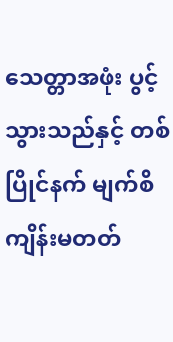သေတ္တာအဖုံး ပွင့်သွားသည်နှင့် တစ်ပြိုင်နက် မျက်စိကျိန်းမတတ်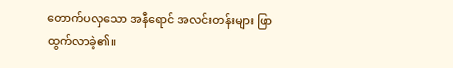တောက်ပလှသော အနီရောင် အလင်းတန်းများ ဖြာထွက်လာခဲ့၏။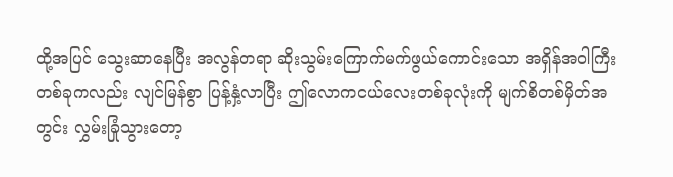ထို့အပြင် သွေးဆာနေပြီး အလွန်တရာ ဆိုးသွမ်းကြောက်မက်ဖွယ်ကောင်းသော အရှိန်အဝါကြီးတစ်ခုကလည်း လျင်မြန်စွာ ပြန့်နှံ့လာပြီး ဤလောကငယ်လေးတစ်ခုလုံးကို မျက်စိတစ်မှိတ်အတွင်း လွှမ်းခြုံသွားတော့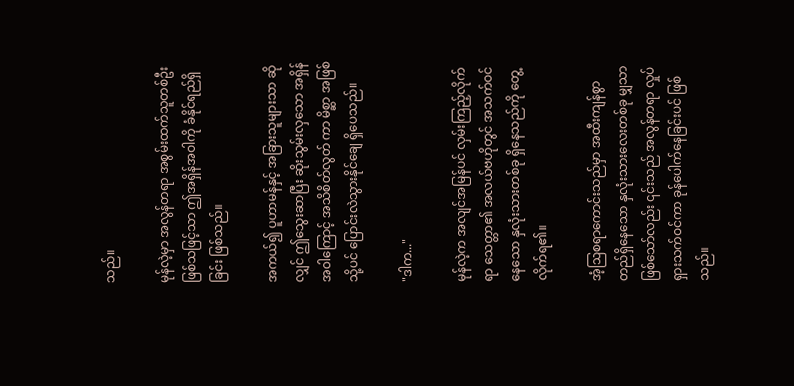သည်။

မုန်လဲ့မှာ အလွန်တရာ အစွမ်းထက်သူတစ်ဦးဖြစ်သဖြင့်သာ ဤအရှိန်အဝါကို ခံနိုင်ရည်ရှိခြင်း ဖြစ်သည်။

အကယ်၍ ပူဟာမန်နှင့် အခြားသူများသာ ဆိုလျှင် ဤသွေးဆာပြီး ဆိုးသွမ်းလှသော အရှိန်အဝါကြောင့် အသိစိတ်လွတ် ကာ မိစ္ဆာ အဖြစ်သို့ပင် ပြောင်းလဲသွားနိုင်ချေ ရှိပေသည်။

"ဒါက..."

မုန်လဲ့က အလျင်အမြန်ပင် လှမ်းကြည့်လိုက်ရာ သေတ္တာ၏ အလယ်ဗဟိုတွင် အသက်ဝင်နေသော နှလုံးသားတစ်ခု ရှိနေသည်ကို တွေ့လိုက်ရ၏။

အံ့ဩစရာကောင်းသည်မှာ အထီးကျန်စွာ တည်ရှိနေသော နှလုံးသားလေးတစ်ခု မျှသာ ဖြစ်သော်လည်း ၎င်းသည် အလွန်တရာ လှုပ်ရှားသက်ဝင်ကာ ခုန်ပေါက်နေခြင်းပင် ဖြစ်သည်။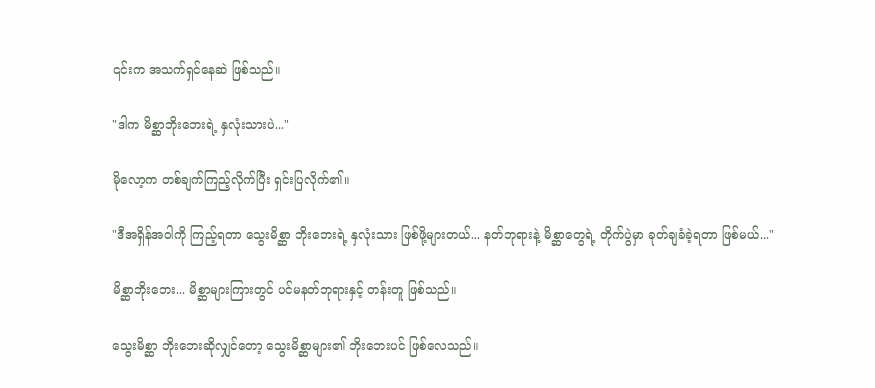၎င်းက အသက်ရှင်နေဆဲ ဖြစ်သည်။

"ဒါက မိစ္ဆာဘိုးဘေးရဲ့ နှလုံးသားပဲ..."

မိုလော့က တစ်ချက်ကြည့်လိုက်ပြီး ရှင်းပြလိုက်၏။

"ဒီအရှိန်အဝါကို ကြည့်ရတာ သွေးမိစ္ဆာ ဘိုးဘေးရဲ့ နှလုံးသား ဖြစ်ဖို့များတယ်... နတ်ဘုရားနဲ့ မိစ္ဆာတွေရဲ့ တိုက်ပွဲမှာ ခုတ်ချခံခဲ့ရတာ ဖြစ်မယ်..."

မိစ္ဆာဘိုးဘေး... မိစ္ဆာများကြားတွင် ပင်မနတ်ဘုရားနှင့် တန်းတူ ဖြစ်သည်။

သွေးမိစ္ဆာ ဘိုးဘေးဆိုလျှင်တော့ သွေးမိစ္ဆာများ၏ ဘိုးဘေးပင် ဖြစ်လေသည်။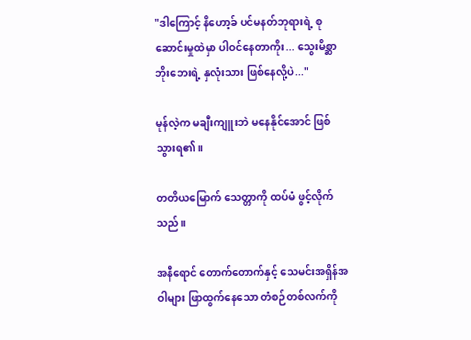"ဒါကြောင့် နိဟော့ခ် ပင်မနတ်ဘုရားရဲ့ စုဆောင်းမှုထဲမှာ ပါဝင်နေတာကိုး... သွေးမိစ္ဆာ ဘိုးဘေးရဲ့ နှလုံးသား ဖြစ်နေလို့ပဲ..."

မုန်လဲ့က မချီးကျူးဘဲ မနေနိုင်အောင် ဖြစ်သွားရ၏။

တတိယမြောက် သေတ္တာကို ထပ်မံ ဖွင့်လိုက်သည်။

အနီရောင် တောက်တောက်နှင့် သေမင်းအရှိန်အဝါများ ဖြာထွက်နေသော တံစဉ်တစ်လက်ကို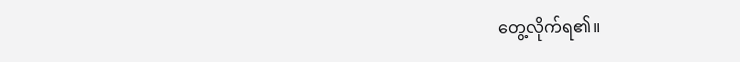တွေ့လိုက်ရ၏။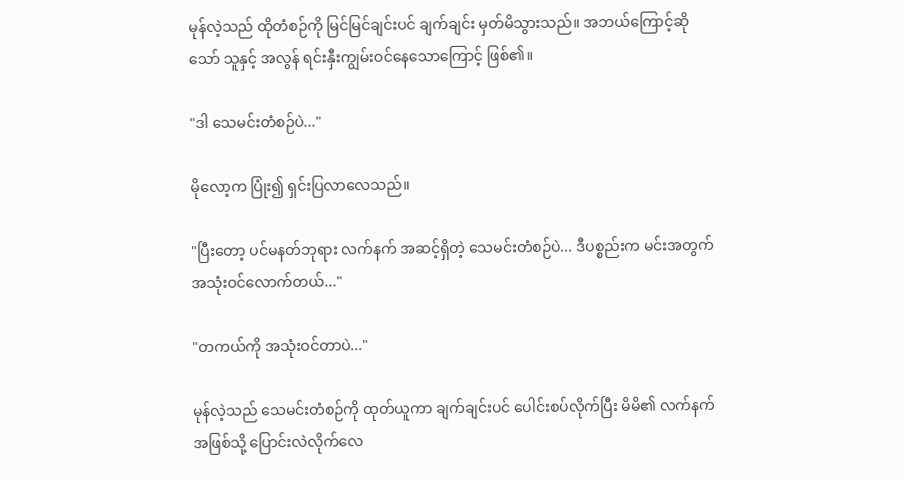မုန်လဲ့သည် ထိုတံစဉ်ကို မြင်မြင်ချင်းပင် ချက်ချင်း မှတ်မိသွားသည်။ အဘယ်ကြောင့်ဆိုသော် သူနှင့် အလွန် ရင်းနှီးကျွမ်းဝင်နေသောကြောင့် ဖြစ်၏။

"ဒါ သေမင်းတံစဉ်ပဲ..."

မိုလော့က ပြုံး၍ ရှင်းပြလာလေသည်။

"ပြီးတော့ ပင်မနတ်ဘုရား လက်နက် အဆင့်ရှိတဲ့ သေမင်းတံစဉ်ပဲ... ဒီပစ္စည်းက မင်းအတွက် အသုံးဝင်လောက်တယ်..."

"တကယ်ကို အသုံးဝင်တာပဲ..."

မုန်လဲ့သည် သေမင်းတံစဉ်ကို ထုတ်ယူကာ ချက်ချင်းပင် ပေါင်းစပ်လိုက်ပြီး မိမိ၏ လက်နက်အဖြစ်သို့ ပြောင်းလဲလိုက်လေ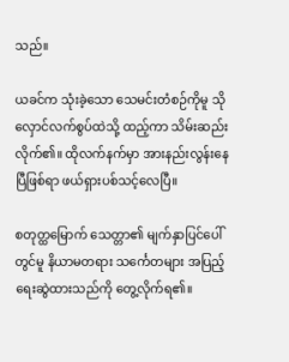သည်။

ယခင်က သုံးခဲ့သော သေမင်းတံစဉ်ကိုမူ သိုလှောင်လက်စွပ်ထဲသို့ ထည့်ကာ သိမ်းဆည်းလိုက်၏။ ထိုလက်နက်မှာ အားနည်းလွန်းနေပြီဖြစ်ရာ ဖယ်ရှားပစ်သင့်လေပြီ။

စတုတ္ထမြောက် သေတ္တာ၏ မျက်နှာပြင်ပေါ်တွင်မူ နိယာမတရား သင်္ကေတများ အပြည့် ရေးဆွဲထားသည်ကို တွေ့လိုက်ရ၏။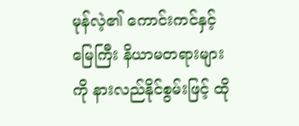မုန်လဲ့၏ ကောင်းကင်နှင့်မြေကြီး နိယာမတရားများကို နားလည်နိုင်စွမ်းဖြင့် ထို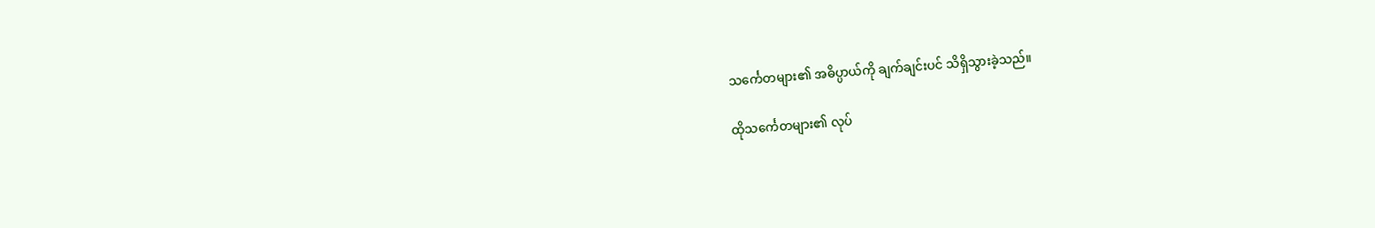သင်္ကေတများ၏ အဓိပ္ပာယ်ကို ချက်ချင်းပင် သိရှိသွားခဲ့သည်။

ထိုသင်္ကေတများ၏ လုပ်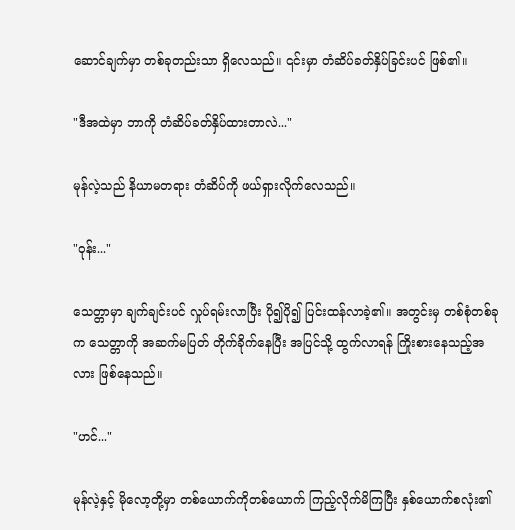ဆောင်ချက်မှာ တစ်ခုတည်းသာ ရှိလေသည်။ ၎င်းမှာ တံဆိပ်ခတ်နှိပ်ခြင်းပင် ဖြစ်၏။

"ဒီအထဲမှာ ဘာကို တံဆိပ်ခတ်နှိပ်ထားတာလဲ..."

မုန်လဲ့သည် နိယာမတရား တံဆိပ်ကို ဖယ်ရှားလိုက်လေသည်။

"ဝုန်း..."

သေတ္တာမှာ ချက်ချင်းပင် လှုပ်ရမ်းလာပြီး ပို၍ပို၍ ပြင်းထန်လာခဲ့၏။ အတွင်းမှ တစ်စုံတစ်ခုက သေတ္တာကို အဆက်မပြတ် တိုက်ခိုက်နေပြီး အပြင်သို့ ထွက်လာရန် ကြိုးစားနေသည့်အလား ဖြစ်နေသည်။

"ဟင်..."

မုန်လဲ့နှင့် မိုလော့တို့မှာ တစ်ယောက်ကိုတစ်ယောက် ကြည့်လိုက်မိကြပြီး နှစ်ယောက်စလုံး၏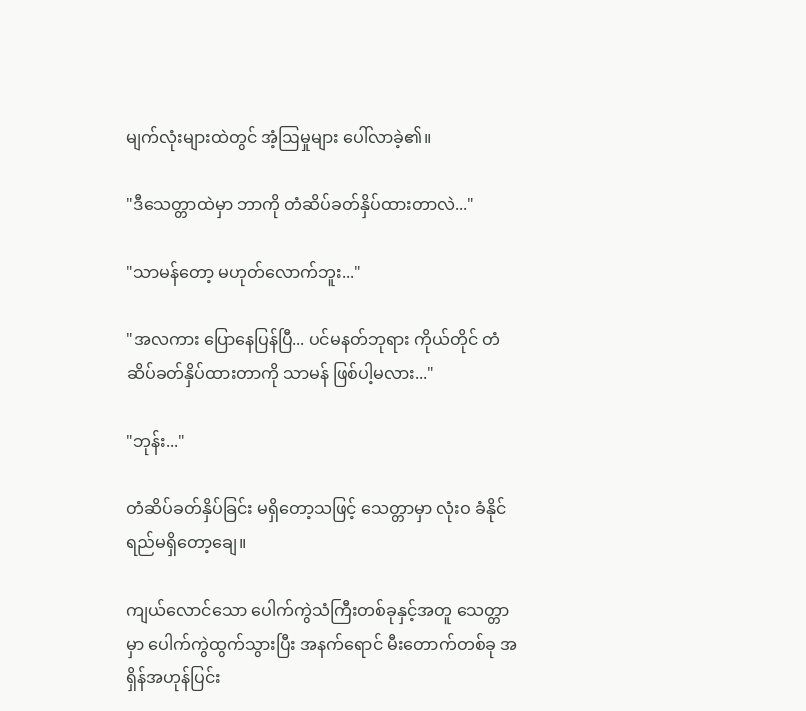မျက်လုံးများထဲတွင် အံ့ဩမှုများ ပေါ်လာခဲ့၏။

"ဒီသေတ္တာထဲမှာ ဘာကို တံဆိပ်ခတ်နှိပ်ထားတာလဲ..."

"သာမန်တော့ မဟုတ်လောက်ဘူး..."

"အလကား ပြောနေပြန်ပြီ... ပင်မနတ်ဘုရား ကိုယ်တိုင် တံဆိပ်ခတ်နှိပ်ထားတာကို သာမန် ဖြစ်ပါ့မလား..."

"ဘုန်း..."

တံဆိပ်ခတ်နှိပ်ခြင်း မရှိတော့သဖြင့် သေတ္တာမှာ လုံးဝ ခံနိုင်ရည်မရှိတော့ချေ။

ကျယ်လောင်သော ပေါက်ကွဲသံကြီးတစ်ခုနှင့်အတူ သေတ္တာမှာ ပေါက်ကွဲထွက်သွားပြီး အနက်ရောင် မီးတောက်တစ်ခု အရှိန်အဟုန်ပြင်း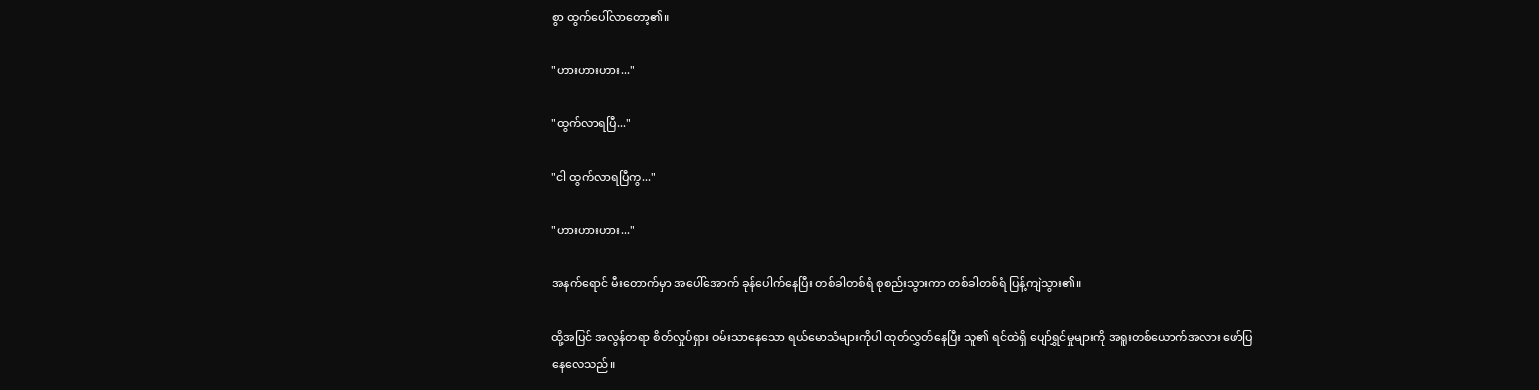စွာ ထွက်ပေါ်လာတော့၏။

"ဟားဟားဟား..."

"ထွက်လာရပြီ..."

"ငါ ထွက်လာရပြီကွ..."

"ဟားဟားဟား..."

အနက်ရောင် မီးတောက်မှာ အပေါ်အောက် ခုန်ပေါက်နေပြီး တစ်ခါတစ်ရံ စုစည်းသွားကာ တစ်ခါတစ်ရံ ပြန့်ကျဲသွား၏။

ထို့အပြင် အလွန်တရာ စိတ်လှုပ်ရှား ဝမ်းသာနေသော ရယ်မောသံများကိုပါ ထုတ်လွှတ်နေပြီး သူ၏ ရင်ထဲရှိ ပျော်ရွှင်မှုများကို အရူးတစ်ယောက်အလား ဖော်ပြနေလေသည်။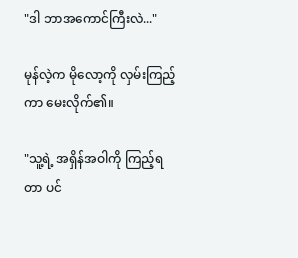"ဒါ ဘာအကောင်ကြီးလဲ..."

မုန်လဲ့က မိုလော့ကို လှမ်းကြည့်ကာ မေးလိုက်၏။

"သူ့ရဲ့ အရှိန်အဝါကို ကြည့်ရတာ ပင်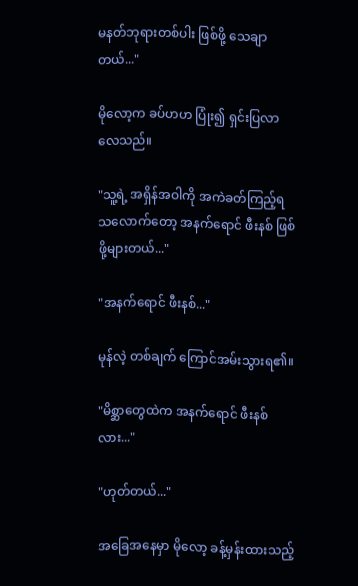မနတ်ဘုရားတစ်ပါး ဖြစ်ဖို့ သေချာတယ်..."

မိုလော့က ခပ်ဟဟ ပြုံး၍ ရှင်းပြလာလေသည်။

"သူ့ရဲ့ အရှိန်အဝါကို အကဲခတ်ကြည့်ရသလောက်တော့ အနက်ရောင် ဖီးနစ် ဖြစ်ဖို့များတယ်..."

"အနက်ရောင် ဖီးနစ်..."

မုန်လဲ့ တစ်ချက် ကြောင်အမ်းသွားရ၏။

"မိစ္ဆာတွေထဲက အနက်ရောင် ဖီးနစ်လား..."

"ဟုတ်တယ်..."

အခြေအနေမှာ မိုလော့ ခန့်မှန်းထားသည့်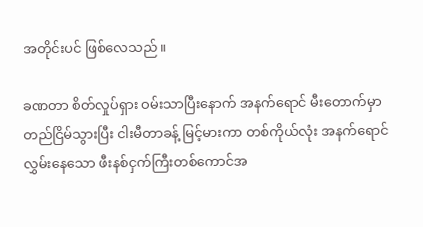အတိုင်းပင် ဖြစ်လေသည်။

ခဏတာ စိတ်လှုပ်ရှား ဝမ်းသာပြီးနောက် အနက်ရောင် မီးတောက်မှာ တည်ငြိမ်သွားပြီး ငါးမီတာခန့် မြင့်မားကာ တစ်ကိုယ်လုံး အနက်ရောင် လွှမ်းနေသော ဖီးနစ်ငှက်ကြီးတစ်ကောင်အ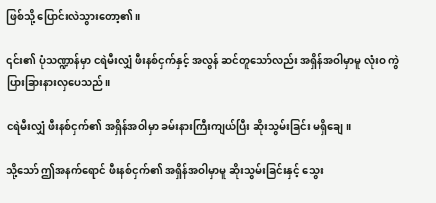ဖြစ်သို့ ပြောင်းလဲသွားတော့၏။

၎င်း၏ ပုံသဏ္ဍာန်မှာ ငရဲမီးလျှံ ဖီးနစ်ငှက်နှင့် အလွန် ဆင်တူသော်လည်း အရှိန်အဝါမှာမူ လုံးဝ ကွဲပြားခြားနားလှပေသည်။

ငရဲမီးလျှံ ဖီးနစ်ငှက်၏ အရှိန်အဝါမှာ ခမ်းနားကြီးကျယ်ပြီး ဆိုးသွမ်းခြင်း မရှိချေ။

သို့သော် ဤအနက်ရောင် ဖီးနစ်ငှက်၏ အရှိန်အဝါမှာမူ ဆိုးသွမ်းခြင်းနှင့် သွေး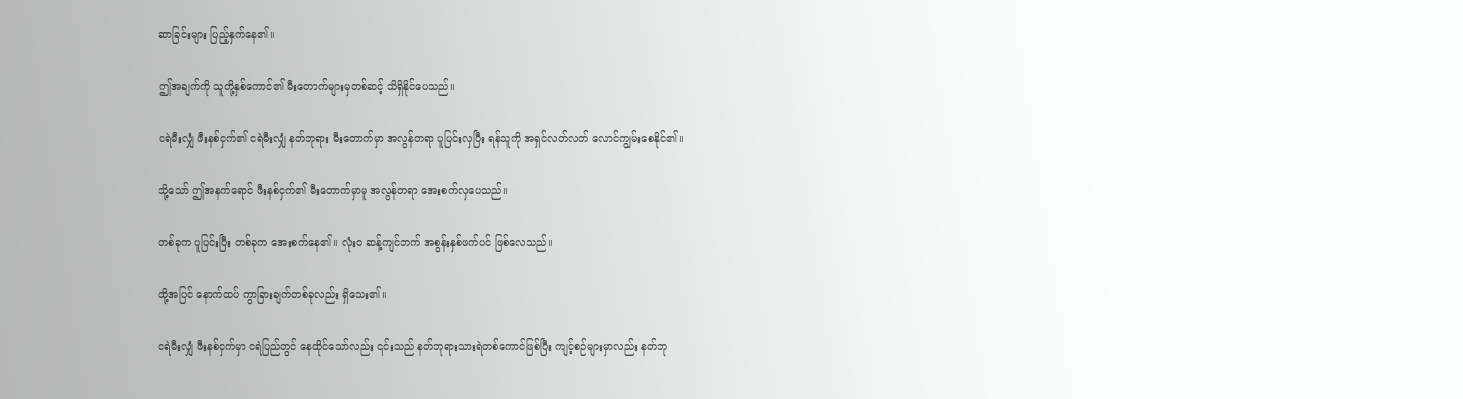ဆာခြင်းများ ပြည့်နှက်နေ၏။

ဤအချက်ကို သူတို့နှစ်ကောင်၏ မီးတောက်များမှတစ်ဆင့် သိရှိနိုင်ပေသည်။

ငရဲမီးလျှံ ဖီးနစ်ငှက်၏ ငရဲမီးလျှံ နတ်ဘုရား မီးတောက်မှာ အလွန်တရာ ပူပြင်းလှပြီး ရန်သူကို အရှင်လတ်လတ် လောင်ကျွမ်းစေနိုင်၏။

သို့သော် ဤအနက်ရောင် ဖီးနစ်ငှက်၏ မီးတောက်မှာမူ အလွန်တရာ အေးစက်လှပေသည်။

တစ်ခုက ပူပြင်းပြီး တစ်ခုက အေးစက်နေ၏။ လုံးဝ ဆန့်ကျင်ဘက် အစွန်းနှစ်ဖက်ပင် ဖြစ်လေသည်။

ထို့အပြင် နောက်ထပ် ကွာခြားချက်တစ်ခုလည်း ရှိသေး၏။

ငရဲမီးလျှံ ဖီးနစ်ငှက်မှာ ငရဲပြည်တွင် နေထိုင်သော်လည်း ၎င်းသည် နတ်ဘုရားသားရဲတစ်ကောင်ဖြစ်ပြီး ကျင့်စဉ်များမှာလည်း နတ်ဘု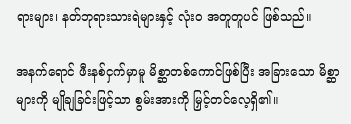ရားများ၊ နတ်ဘုရားသားရဲများနှင့် လုံးဝ အတူတူပင် ဖြစ်သည်။

အနက်ရောင် ဖီးနစ်ငှက်မှာမူ မိစ္ဆာတစ်ကောင်ဖြစ်ပြီး အခြားသော မိစ္ဆာများကို မျိုချခြင်းဖြင့်သာ စွမ်းအားကို မြှင့်တင်လေ့ရှိ၏။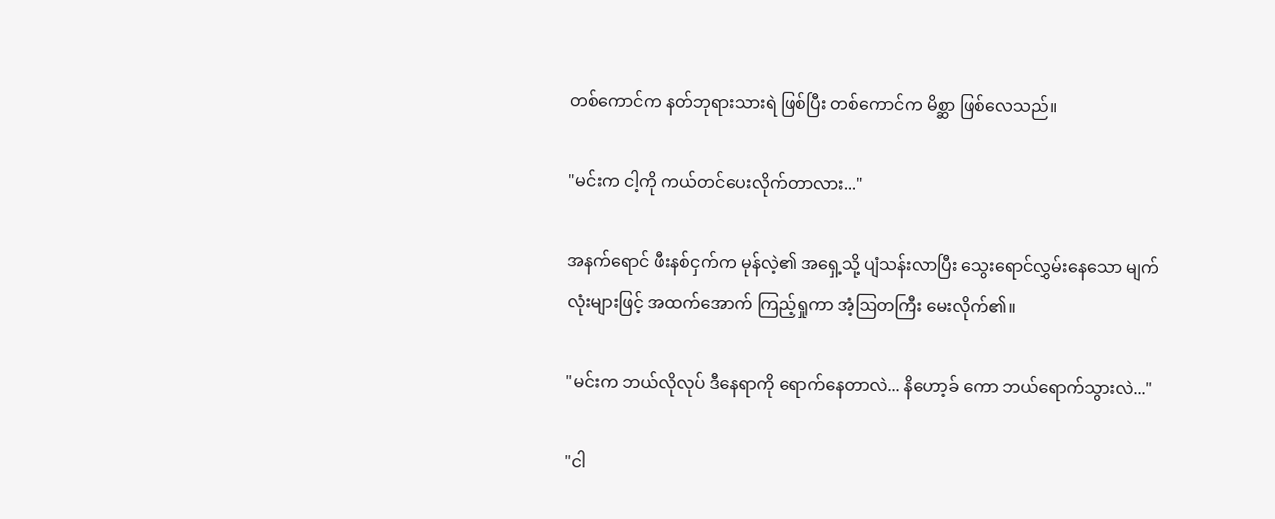တစ်ကောင်က နတ်ဘုရားသားရဲ ဖြစ်ပြီး တစ်ကောင်က မိစ္ဆာ ဖြစ်လေသည်။

"မင်းက ငါ့ကို ကယ်တင်ပေးလိုက်တာလား..."

အနက်ရောင် ဖီးနစ်ငှက်က မုန်လဲ့၏ အရှေ့သို့ ပျံသန်းလာပြီး သွေးရောင်လွှမ်းနေသော မျက်လုံးများဖြင့် အထက်အောက် ကြည့်ရှုကာ အံ့ဩတကြီး မေးလိုက်၏။

"မင်းက ဘယ်လိုလုပ် ဒီနေရာကို ရောက်နေတာလဲ... နိဟော့ခ် ကော ဘယ်ရောက်သွားလဲ..."

"ငါ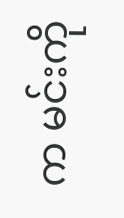က မင်းကို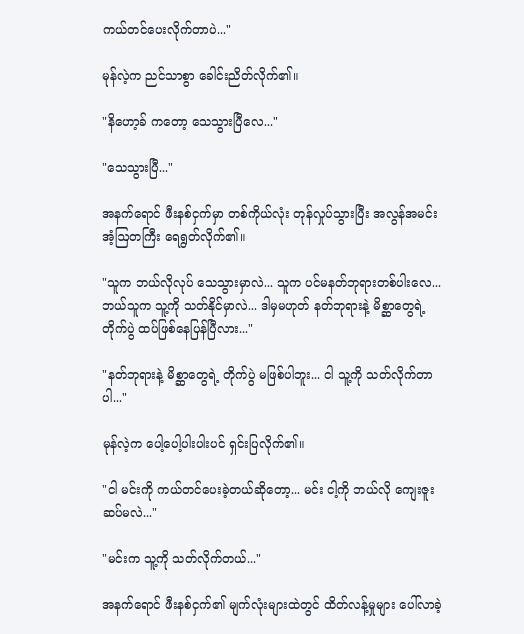ကယ်တင်ပေးလိုက်တာပဲ..."

မုန်လဲ့က ညင်သာစွာ ခေါင်းညိတ်လိုက်၏။

"နိဟော့ခ် ကတော့ သေသွားပြီလေ..."

"သေသွားပြီ..."

အနက်ရောင် ဖီးနစ်ငှက်မှာ တစ်ကိုယ်လုံး တုန်လှုပ်သွားပြီး အလွန်အမင်း အံ့ဩတကြီး ရေရွတ်လိုက်၏။

"သူက ဘယ်လိုလုပ် သေသွားမှာလဲ... သူက ပင်မနတ်ဘုရားတစ်ပါးလေ... ဘယ်သူက သူ့ကို သတ်နိုင်မှာလဲ... ဒါမှမဟုတ် နတ်ဘုရားနဲ့ မိစ္ဆာတွေရဲ့ တိုက်ပွဲ ထပ်ဖြစ်နေပြန်ပြီလား..."

"နတ်ဘုရားနဲ့ မိစ္ဆာတွေရဲ့ တိုက်ပွဲ မဖြစ်ပါဘူး... ငါ သူ့ကို သတ်လိုက်တာပါ..."

မုန်လဲ့က ပေါ့ပေါ့ပါးပါးပင် ရှင်းပြလိုက်၏။

"ငါ မင်းကို ကယ်တင်ပေးခဲ့တယ်ဆိုတော့... မင်း ငါ့ကို ဘယ်လို ကျေးဇူးဆပ်မလဲ..."

"မင်းက သူ့ကို သတ်လိုက်တယ်..."

အနက်ရောင် ဖီးနစ်ငှက်၏ မျက်လုံးများထဲတွင် ထိတ်လန့်မှုများ ပေါ်လာခဲ့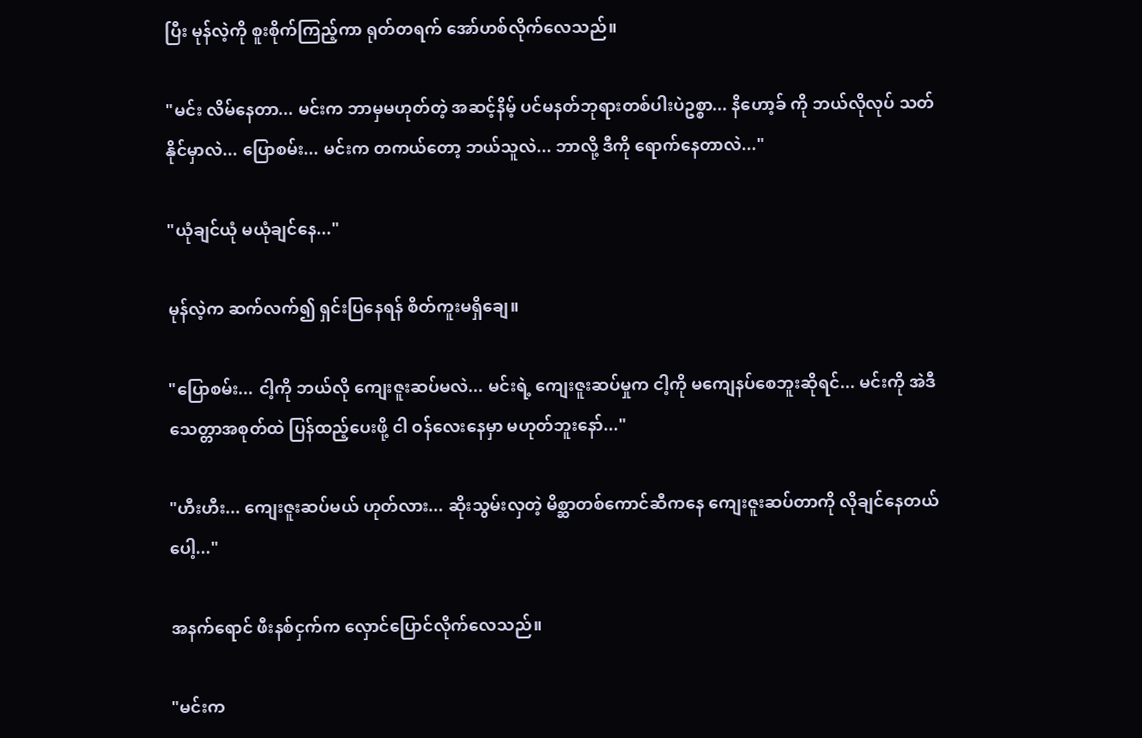ပြီး မုန်လဲ့ကို စူးစိုက်ကြည့်ကာ ရုတ်တရက် အော်ဟစ်လိုက်လေသည်။

"မင်း လိမ်နေတာ... မင်းက ဘာမှမဟုတ်တဲ့ အဆင့်နိမ့် ပင်မနတ်ဘုရားတစ်ပါးပဲဥစ္စာ... နိဟော့ခ် ကို ဘယ်လိုလုပ် သတ်နိုင်မှာလဲ... ပြောစမ်း... မင်းက တကယ်တော့ ဘယ်သူလဲ... ဘာလို့ ဒီကို ရောက်နေတာလဲ..."

"ယုံချင်ယုံ မယုံချင်နေ..."

မုန်လဲ့က ဆက်လက်၍ ရှင်းပြနေရန် စိတ်ကူးမရှိချေ။

"ပြောစမ်း... ငါ့ကို ဘယ်လို ကျေးဇူးဆပ်မလဲ... မင်းရဲ့ ကျေးဇူးဆပ်မှုက ငါ့ကို မကျေနပ်စေဘူးဆိုရင်... မင်းကို အဲဒီ သေတ္တာအစုတ်ထဲ ပြန်ထည့်ပေးဖို့ ငါ ဝန်လေးနေမှာ မဟုတ်ဘူးနော်..."

"ဟီးဟီး... ကျေးဇူးဆပ်မယ် ဟုတ်လား... ဆိုးသွမ်းလှတဲ့ မိစ္ဆာတစ်ကောင်ဆီကနေ ကျေးဇူးဆပ်တာကို လိုချင်နေတယ်ပေါ့..."

အနက်ရောင် ဖီးနစ်ငှက်က လှောင်ပြောင်လိုက်လေသည်။

"မင်းက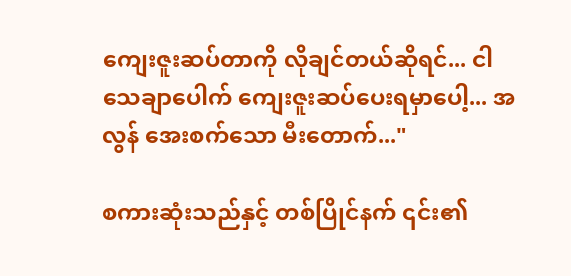ကျေးဇူးဆပ်တာကို လိုချင်တယ်ဆိုရင်... ငါ သေချာပေါက် ကျေးဇူးဆပ်ပေးရမှာပေါ့... အလွန် အေးစက်သော မီးတောက်..."

စကားဆုံးသည်နှင့် တစ်ပြိုင်နက် ၎င်း၏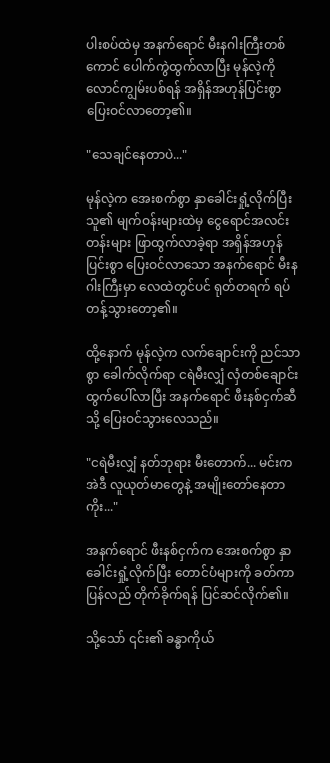ပါးစပ်ထဲမှ အနက်ရောင် မီးနဂါးကြီးတစ်ကောင် ပေါက်ကွဲထွက်လာပြီး မုန်လဲ့ကို လောင်ကျွမ်းပစ်ရန် အရှိန်အဟုန်ပြင်းစွာ ပြေးဝင်လာတော့၏။

"သေချင်နေတာပဲ..."

မုန်လဲ့က အေးစက်စွာ နှာခေါင်းရှုံ့လိုက်ပြီး သူ၏ မျက်ဝန်းများထဲမှ ငွေရောင်အလင်းတန်းများ ဖြာထွက်လာခဲ့ရာ အရှိန်အဟုန်ပြင်းစွာ ပြေးဝင်လာသော အနက်ရောင် မီးနဂါးကြီးမှာ လေထဲတွင်ပင် ရုတ်တရက် ရပ်တန့်သွားတော့၏။

ထို့နောက် မုန်လဲ့က လက်ချောင်းကို ညင်သာစွာ ခေါက်လိုက်ရာ ငရဲမီးလျှံ လှံတစ်ချောင်း ထွက်ပေါ်လာပြီး အနက်ရောင် ဖီးနစ်ငှက်ဆီသို့ ပြေးဝင်သွားလေသည်။

"ငရဲမီးလျှံ နတ်ဘုရား မီးတောက်... မင်းက အဲဒီ လူယုတ်မာတွေနဲ့ အမျိုးတော်နေတာကိုး..."

အနက်ရောင် ဖီးနစ်ငှက်က အေးစက်စွာ နှာခေါင်းရှုံ့လိုက်ပြီး တောင်ပံများကို ခတ်ကာ ပြန်လည် တိုက်ခိုက်ရန် ပြင်ဆင်လိုက်၏။

သို့သော် ၎င်း၏ ခန္ဓာကိုယ်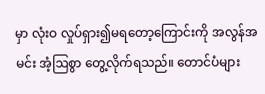မှာ လုံးဝ လှုပ်ရှား၍မရတော့ကြောင်းကို အလွန်အမင်း အံ့ဩစွာ တွေ့လိုက်ရသည်။ တောင်ပံများ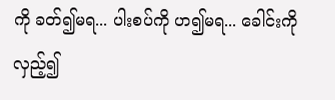ကို ခတ်၍မရ... ပါးစပ်ကို ဟ၍မရ... ခေါင်းကို လှည့်၍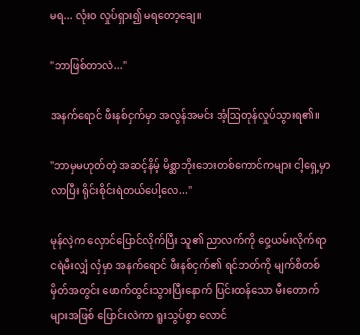မရ... လုံးဝ လှုပ်ရှား၍ မရတော့ချေ။

"ဘာဖြစ်တာလဲ..."

အနက်ရောင် ဖီးနစ်ငှက်မှာ အလွန်အမင်း အံ့ဩတုန်လှုပ်သွားရ၏။

"ဘာမှမဟုတ်တဲ့ အဆင့်နိမ့် မိစ္ဆာဘိုးဘေးတစ်ကောင်ကများ ငါ့ရှေ့မှာ လာပြီး ရိုင်းစိုင်းရဲတယ်ပေါ့လေ..."

မုန်လဲ့က လှောင်ပြောင်လိုက်ပြီး သူ၏ ညာလက်ကို ဝှေ့ယမ်းလိုက်ရာ ငရဲမီးလျှံ လှံမှာ အနက်ရောင် ဖီးနစ်ငှက်၏ ရင်ဘတ်ကို မျက်စိတစ်မှိတ်အတွင်း ဖောက်ထွင်းသွားပြီးနောက် ပြင်းထန်သော မီးတောက်များအဖြစ် ပြောင်းလဲကာ ရူးသွပ်စွာ လောင်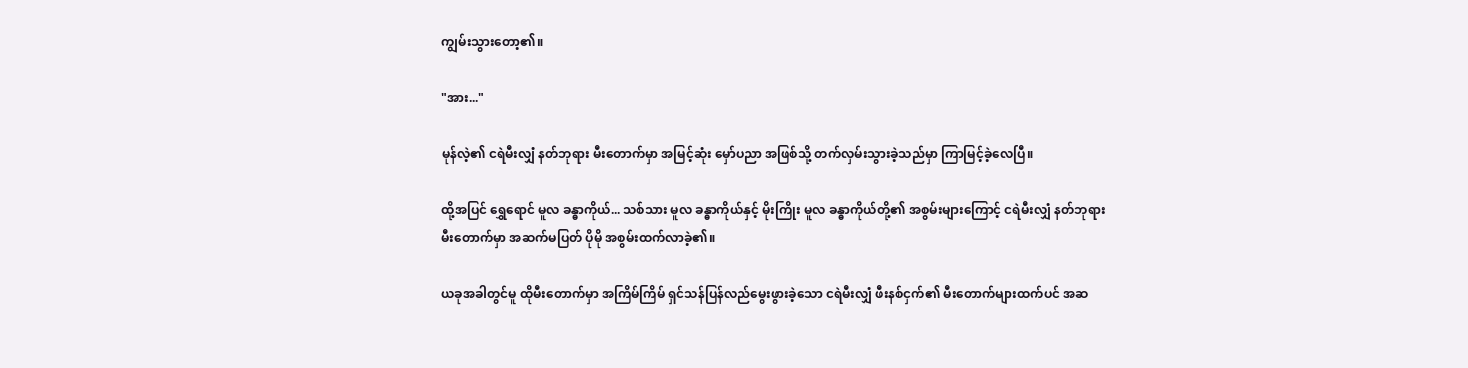ကျွမ်းသွားတော့၏။

"အား..."

မုန်လဲ့၏ ငရဲမီးလျှံ နတ်ဘုရား မီးတောက်မှာ အမြင့်ဆုံး မှော်ပညာ အဖြစ်သို့ တက်လှမ်းသွားခဲ့သည်မှာ ကြာမြင့်ခဲ့လေပြီ။

ထို့အပြင် ရွှေရောင် မူလ ခန္ဓာကိုယ်... သစ်သား မူလ ခန္ဓာကိုယ်နှင့် မိုးကြိုး မူလ ခန္ဓာကိုယ်တို့၏ အစွမ်းများကြောင့် ငရဲမီးလျှံ နတ်ဘုရား မီးတောက်မှာ အဆက်မပြတ် ပိုမို အစွမ်းထက်လာခဲ့၏။

ယခုအခါတွင်မူ ထိုမီးတောက်မှာ အကြိမ်ကြိမ် ရှင်သန်ပြန်လည်မွေးဖွားခဲ့သော ငရဲမီးလျှံ ဖီးနစ်ငှက်၏ မီးတောက်များထက်ပင် အဆ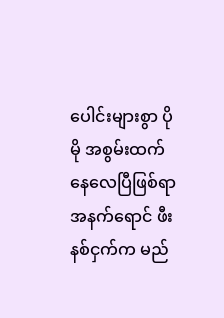ပေါင်းများစွာ ပိုမို အစွမ်းထက်နေလေပြီဖြစ်ရာ အနက်ရောင် ဖီးနစ်ငှက်က မည်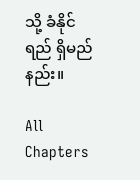သို့ ခံနိုင်ရည် ရှိမည်နည်း။

All Chapters